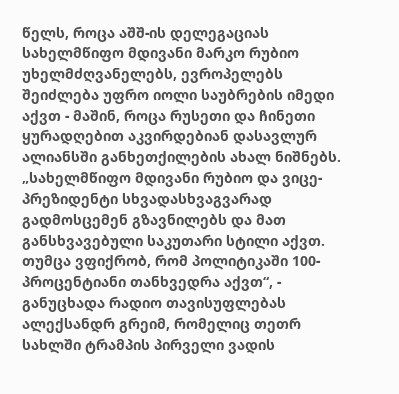წელს, როცა აშშ-ის დელეგაციას სახელმწიფო მდივანი მარკო რუბიო უხელმძღვანელებს, ევროპელებს შეიძლება უფრო იოლი საუბრების იმედი აქვთ - მაშინ, როცა რუსეთი და ჩინეთი ყურადღებით აკვირდებიან დასავლურ ალიანსში განხეთქილების ახალ ნიშნებს.
„სახელმწიფო მდივანი რუბიო და ვიცე-პრეზიდენტი სხვადასხვაგვარად გადმოსცემენ გზავნილებს და მათ განსხვავებული საკუთარი სტილი აქვთ. თუმცა ვფიქრობ, რომ პოლიტიკაში 100-პროცენტიანი თანხვედრა აქვთ“, - განუცხადა რადიო თავისუფლებას ალექსანდრ გრეიმ, რომელიც თეთრ სახლში ტრამპის პირველი ვადის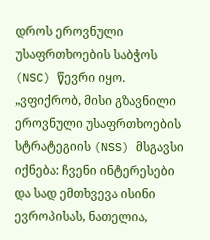დროს ეროვნული უსაფრთხოების საბჭოს (NSC) წევრი იყო.
„ვფიქრობ, მისი გზავნილი ეროვნული უსაფრთხოების სტრატეგიის (NSS) მსგავსი იქნება: ჩვენი ინტერესები და სად ემთხვევა ისინი ევროპისას, ნათელია,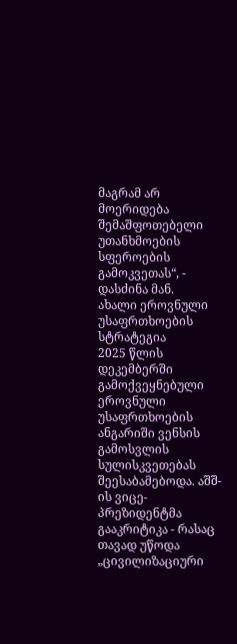მაგრამ არ მოერიდება შემაშფოთებელი უთანხმოების სფეროების გამოკვეთას“, - დასძინა მან.
ახალი ეროვნული უსაფრთხოების სტრატეგია
2025 წლის დეკემბერში გამოქვეყნებული ეროვნული უსაფრთხოების ანგარიში ვენსის გამოსვლის სულისკვეთებას შეესაბამებოდა. აშშ-ის ვიცე-პრეზიდენტმა გააკრიტიკა - რასაც თავად უწოდა „ცივილიზაციური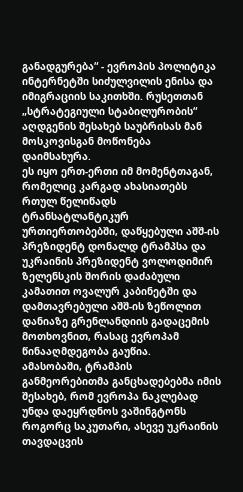განადგურება“ - ევროპის პოლიტიკა ინტერნეტში სიძულვილის ენისა და იმიგრაციის საკითხში. რუსეთთან „სტრატეგიული სტაბილურობის“ აღდგენის შესახებ საუბრისას მან მოსკოვისგან მოწონება დაიმსახურა.
ეს იყო ერთ-ერთი იმ მომენტთაგან, რომელიც კარგად ახასიათებს რთულ წელიწადს ტრანსატლანტიკურ ურთიერთობებში, დაწყებული აშშ-ის პრეზიდენტ დონალდ ტრამპსა და უკრაინის პრეზიდენტ ვოლოდიმირ ზელენსკის შორის დაძაბული კამათით ოვალურ კაბინეტში და დამთავრებული აშშ-ის ზეწოლით დანიაზე გრენლანდიის გადაცემის მოთხოვნით, რასაც ევროპამ წინააღმდეგობა გაუწია.
ამასობაში, ტრამპის განმეორებითმა განცხადებებმა იმის შესახებ, რომ ევროპა ნაკლებად უნდა დაეყრდნოს ვაშინგტონს როგორც საკუთარი, ასევე უკრაინის თავდაცვის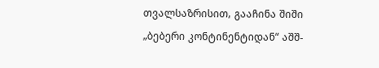თვალსაზრისით, გააჩინა შიში „ბებერი კონტინენტიდან“ აშშ-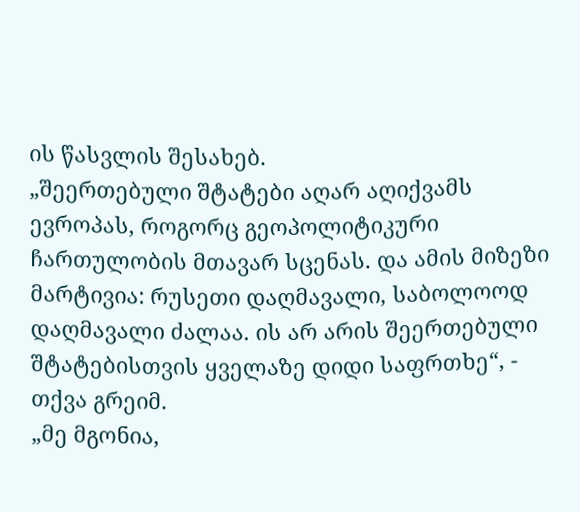ის წასვლის შესახებ.
„შეერთებული შტატები აღარ აღიქვამს ევროპას, როგორც გეოპოლიტიკური ჩართულობის მთავარ სცენას. და ამის მიზეზი მარტივია: რუსეთი დაღმავალი, საბოლოოდ დაღმავალი ძალაა. ის არ არის შეერთებული შტატებისთვის ყველაზე დიდი საფრთხე“, - თქვა გრეიმ.
„მე მგონია,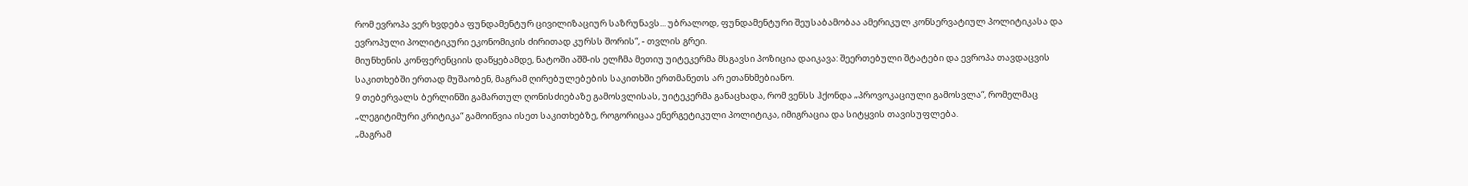რომ ევროპა ვერ ხვდება ფუნდამენტურ ცივილიზაციურ საზრუნავს... უბრალოდ, ფუნდამენტური შეუსაბამობაა ამერიკულ კონსერვატიულ პოლიტიკასა და ევროპული პოლიტიკური ეკონომიკის ძირითად კურსს შორის“, - თვლის გრეი.
მიუნხენის კონფერენციის დაწყებამდე, ნატოში აშშ-ის ელჩმა მეთიუ უიტეკერმა მსგავსი პოზიცია დაიკავა: შეერთებული შტატები და ევროპა თავდაცვის საკითხებში ერთად მუშაობენ, მაგრამ ღირებულებების საკითხში ერთმანეთს არ ეთანხმებიანო.
9 თებერვალს ბერლინში გამართულ ღონისძიებაზე გამოსვლისას, უიტეკერმა განაცხადა, რომ ვენსს ჰქონდა „პროვოკაციული გამოსვლა“, რომელმაც „ლეგიტიმური კრიტიკა“ გამოიწვია ისეთ საკითხებზე, როგორიცაა ენერგეტიკული პოლიტიკა, იმიგრაცია და სიტყვის თავისუფლება.
„მაგრამ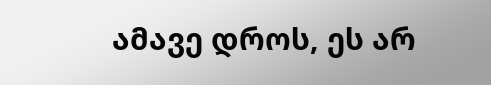ამავე დროს, ეს არ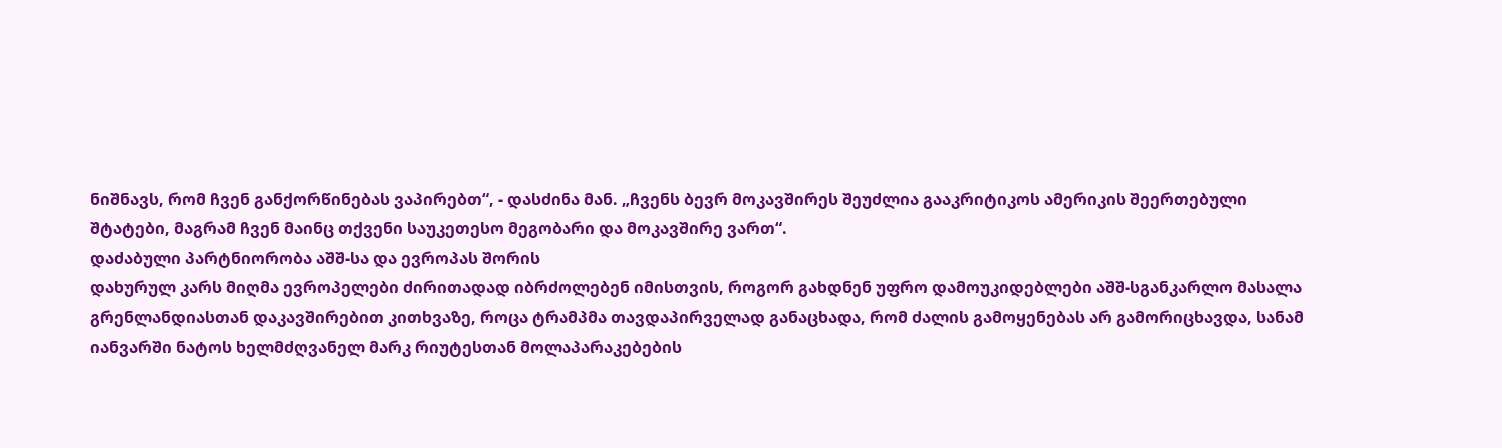ნიშნავს, რომ ჩვენ განქორწინებას ვაპირებთ“, - დასძინა მან. „ჩვენს ბევრ მოკავშირეს შეუძლია გააკრიტიკოს ამერიკის შეერთებული შტატები, მაგრამ ჩვენ მაინც თქვენი საუკეთესო მეგობარი და მოკავშირე ვართ“.
დაძაბული პარტნიორობა აშშ-სა და ევროპას შორის
დახურულ კარს მიღმა ევროპელები ძირითადად იბრძოლებენ იმისთვის, როგორ გახდნენ უფრო დამოუკიდებლები აშშ-სგანკარლო მასალა
გრენლანდიასთან დაკავშირებით კითხვაზე, როცა ტრამპმა თავდაპირველად განაცხადა, რომ ძალის გამოყენებას არ გამორიცხავდა, სანამ იანვარში ნატოს ხელმძღვანელ მარკ რიუტესთან მოლაპარაკებების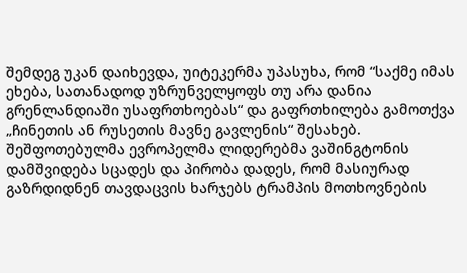შემდეგ უკან დაიხევდა, უიტეკერმა უპასუხა, რომ “საქმე იმას ეხება, სათანადოდ უზრუნველყოფს თუ არა დანია გრენლანდიაში უსაფრთხოებას“ და გაფრთხილება გამოთქვა „ჩინეთის ან რუსეთის მავნე გავლენის“ შესახებ.
შეშფოთებულმა ევროპელმა ლიდერებმა ვაშინგტონის დამშვიდება სცადეს და პირობა დადეს, რომ მასიურად გაზრდიდნენ თავდაცვის ხარჯებს ტრამპის მოთხოვნების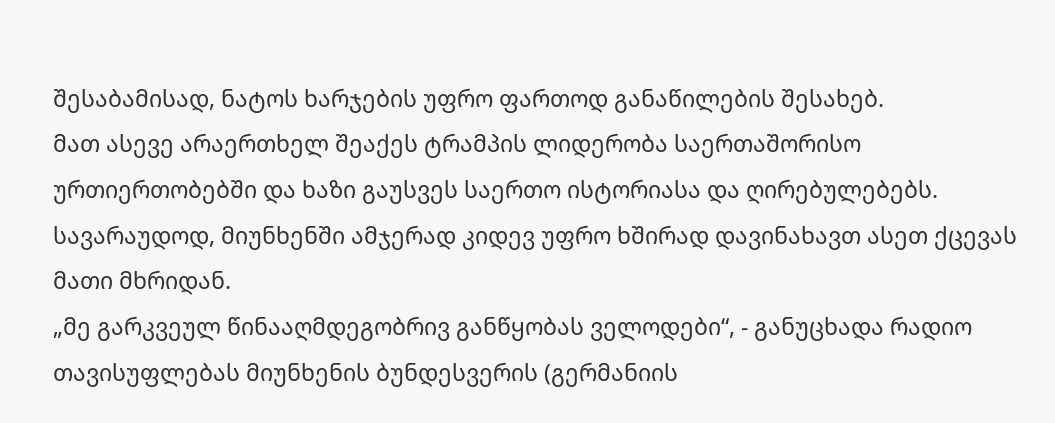შესაბამისად, ნატოს ხარჯების უფრო ფართოდ განაწილების შესახებ.
მათ ასევე არაერთხელ შეაქეს ტრამპის ლიდერობა საერთაშორისო ურთიერთობებში და ხაზი გაუსვეს საერთო ისტორიასა და ღირებულებებს. სავარაუდოდ, მიუნხენში ამჯერად კიდევ უფრო ხშირად დავინახავთ ასეთ ქცევას მათი მხრიდან.
„მე გარკვეულ წინააღმდეგობრივ განწყობას ველოდები“, - განუცხადა რადიო თავისუფლებას მიუნხენის ბუნდესვერის (გერმანიის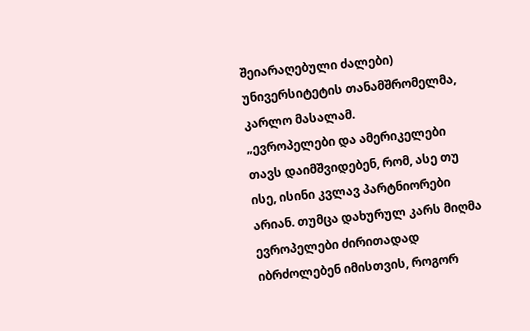შეიარაღებული ძალები) უნივერსიტეტის თანამშრომელმა, კარლო მასალამ.
„ევროპელები და ამერიკელები თავს დაიმშვიდებენ, რომ, ასე თუ ისე, ისინი კვლავ პარტნიორები არიან. თუმცა დახურულ კარს მიღმა ევროპელები ძირითადად იბრძოლებენ იმისთვის, როგორ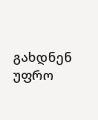გახდნენ უფრო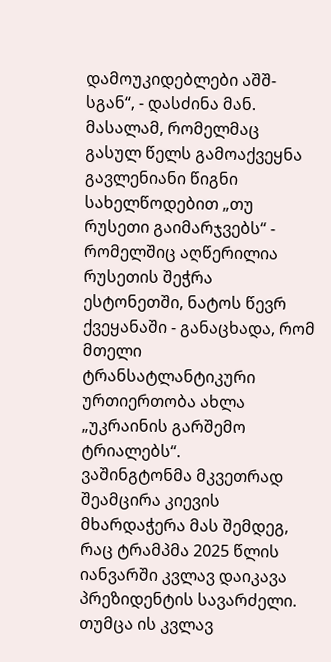დამოუკიდებლები აშშ-სგან“, - დასძინა მან.
მასალამ, რომელმაც გასულ წელს გამოაქვეყნა გავლენიანი წიგნი სახელწოდებით „თუ რუსეთი გაიმარჯვებს“ - რომელშიც აღწერილია რუსეთის შეჭრა ესტონეთში, ნატოს წევრ ქვეყანაში - განაცხადა, რომ მთელი ტრანსატლანტიკური ურთიერთობა ახლა „უკრაინის გარშემო ტრიალებს“.
ვაშინგტონმა მკვეთრად შეამცირა კიევის მხარდაჭერა მას შემდეგ, რაც ტრამპმა 2025 წლის იანვარში კვლავ დაიკავა პრეზიდენტის სავარძელი. თუმცა ის კვლავ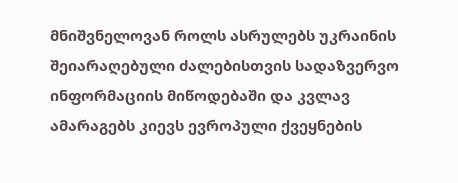მნიშვნელოვან როლს ასრულებს უკრაინის შეიარაღებული ძალებისთვის სადაზვერვო ინფორმაციის მიწოდებაში და კვლავ ამარაგებს კიევს ევროპული ქვეყნების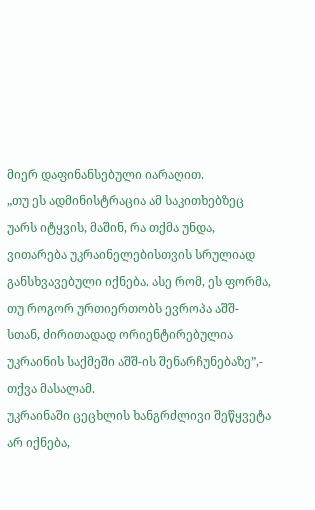მიერ დაფინანსებული იარაღით.
„თუ ეს ადმინისტრაცია ამ საკითხებზეც უარს იტყვის, მაშინ, რა თქმა უნდა, ვითარება უკრაინელებისთვის სრულიად განსხვავებული იქნება. ასე რომ, ეს ფორმა, თუ როგორ ურთიერთობს ევროპა აშშ-სთან, ძირითადად ორიენტირებულია უკრაინის საქმეში აშშ-ის შენარჩუნებაზე”,- თქვა მასალამ.
უკრაინაში ცეცხლის ხანგრძლივი შეწყვეტა არ იქნება,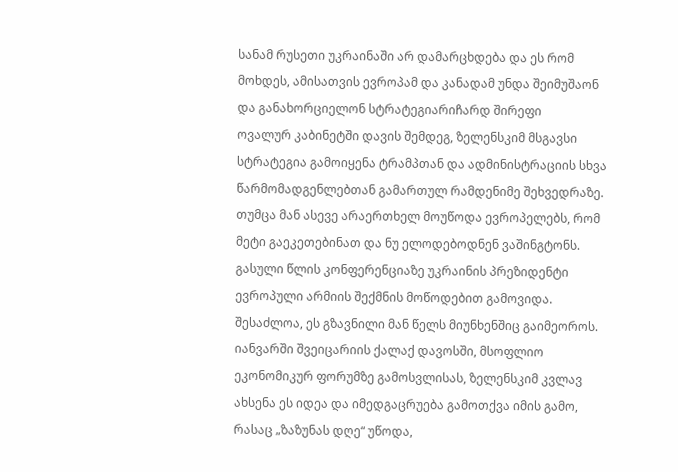სანამ რუსეთი უკრაინაში არ დამარცხდება და ეს რომ მოხდეს, ამისათვის ევროპამ და კანადამ უნდა შეიმუშაონ და განახორციელონ სტრატეგიარიჩარდ შირეფი
ოვალურ კაბინეტში დავის შემდეგ, ზელენსკიმ მსგავსი სტრატეგია გამოიყენა ტრამპთან და ადმინისტრაციის სხვა წარმომადგენლებთან გამართულ რამდენიმე შეხვედრაზე. თუმცა მან ასევე არაერთხელ მოუწოდა ევროპელებს, რომ მეტი გაეკეთებინათ და ნუ ელოდებოდნენ ვაშინგტონს.
გასული წლის კონფერენციაზე უკრაინის პრეზიდენტი ევროპული არმიის შექმნის მოწოდებით გამოვიდა. შესაძლოა, ეს გზავნილი მან წელს მიუნხენშიც გაიმეოროს. იანვარში შვეიცარიის ქალაქ დავოსში, მსოფლიო ეკონომიკურ ფორუმზე გამოსვლისას, ზელენსკიმ კვლავ ახსენა ეს იდეა და იმედგაცრუება გამოთქვა იმის გამო, რასაც „ზაზუნას დღე“ უწოდა,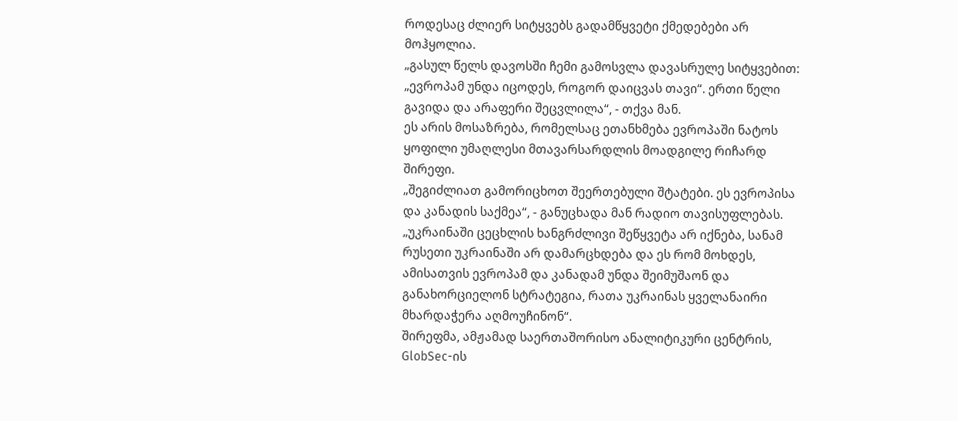როდესაც ძლიერ სიტყვებს გადამწყვეტი ქმედებები არ მოჰყოლია.
„გასულ წელს დავოსში ჩემი გამოსვლა დავასრულე სიტყვებით: „ევროპამ უნდა იცოდეს, როგორ დაიცვას თავი“. ერთი წელი გავიდა და არაფერი შეცვლილა“, - თქვა მან.
ეს არის მოსაზრება, რომელსაც ეთანხმება ევროპაში ნატოს ყოფილი უმაღლესი მთავარსარდლის მოადგილე რიჩარდ შირეფი.
„შეგიძლიათ გამორიცხოთ შეერთებული შტატები. ეს ევროპისა და კანადის საქმეა“, - განუცხადა მან რადიო თავისუფლებას. „უკრაინაში ცეცხლის ხანგრძლივი შეწყვეტა არ იქნება, სანამ რუსეთი უკრაინაში არ დამარცხდება და ეს რომ მოხდეს, ამისათვის ევროპამ და კანადამ უნდა შეიმუშაონ და განახორციელონ სტრატეგია, რათა უკრაინას ყველანაირი მხარდაჭერა აღმოუჩინონ“.
შირეფმა, ამჟამად საერთაშორისო ანალიტიკური ცენტრის, GlobSec-ის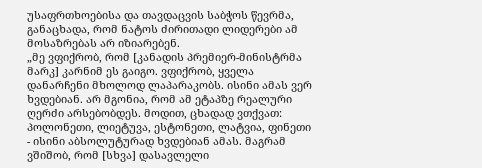უსაფრთხოებისა და თავდაცვის საბჭოს წევრმა, განაცხადა, რომ ნატოს ძირითადი ლიდერები ამ მოსაზრებას არ იზიარებენ.
„მე ვფიქრობ, რომ [კანადის პრემიერ-მინისტრმა მარკ] კარნიმ ეს გაიგო. ვფიქრობ, ყველა დანარჩენი მხოლოდ ლაპარაკობს. ისინი ამას ვერ ხვდებიან. არ მგონია, რომ ამ ეტაპზე რეალური ღერძი არსებობდეს. მოდით, ცხადად ვთქვათ: პოლონეთი, ლიეტუვა, ესტონეთი, ლატვია, ფინეთი - ისინი აბსოლუტურად ხვდებიან ამას. მაგრამ ვშიშობ, რომ [სხვა] დასავლელი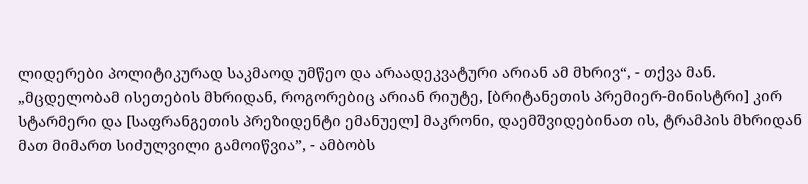ლიდერები პოლიტიკურად საკმაოდ უმწეო და არაადეკვატური არიან ამ მხრივ“, - თქვა მან.
„მცდელობამ ისეთების მხრიდან, როგორებიც არიან რიუტე, [ბრიტანეთის პრემიერ-მინისტრი] კირ სტარმერი და [საფრანგეთის პრეზიდენტი ემანუელ] მაკრონი, დაემშვიდებინათ ის, ტრამპის მხრიდან მათ მიმართ სიძულვილი გამოიწვია”, - ამბობს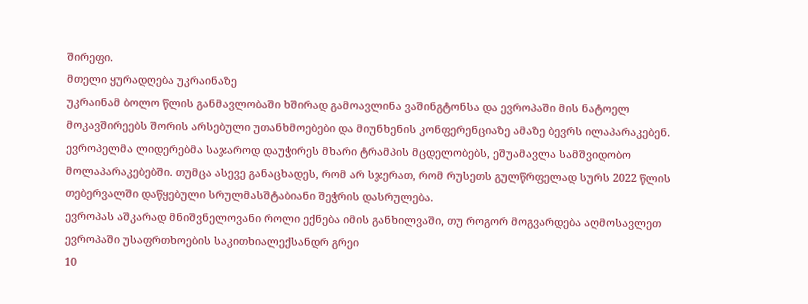შირეფი.
მთელი ყურადღება უკრაინაზე
უკრაინამ ბოლო წლის განმავლობაში ხშირად გამოავლინა ვაშინგტონსა და ევროპაში მის ნატოელ მოკავშირეებს შორის არსებული უთანხმოებები და მიუნხენის კონფერენციაზე ამაზე ბევრს ილაპარაკებენ.
ევროპელმა ლიდერებმა საჯაროდ დაუჭირეს მხარი ტრამპის მცდელობებს, ეშუამავლა სამშვიდობო მოლაპარაკებებში. თუმცა ასევე განაცხადეს, რომ არ სჯერათ, რომ რუსეთს გულწრფელად სურს 2022 წლის თებერვალში დაწყებული სრულმასშტაბიანი შეჭრის დასრულება.
ევროპას აშკარად მნიშვნელოვანი როლი ექნება იმის განხილვაში, თუ როგორ მოგვარდება აღმოსავლეთ ევროპაში უსაფრთხოების საკითხიალექსანდრ გრეი
10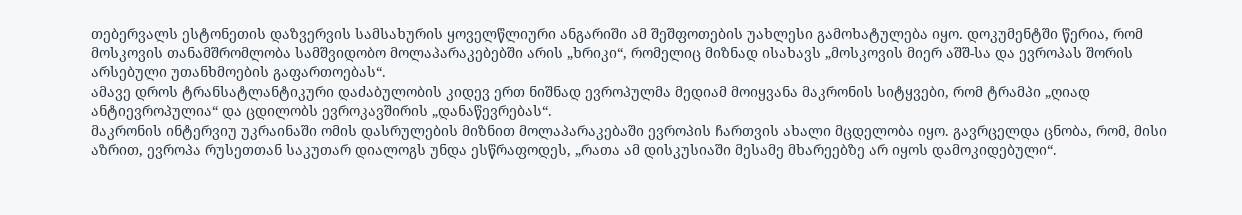თებერვალს ესტონეთის დაზვერვის სამსახურის ყოველწლიური ანგარიში ამ შეშფოთების უახლესი გამოხატულება იყო. დოკუმენტში წერია, რომ მოსკოვის თანამშრომლობა სამშვიდობო მოლაპარაკებებში არის „ხრიკი“, რომელიც მიზნად ისახავს „მოსკოვის მიერ აშშ-სა და ევროპას შორის არსებული უთანხმოების გაფართოებას“.
ამავე დროს ტრანსატლანტიკური დაძაბულობის კიდევ ერთ ნიშნად ევროპულმა მედიამ მოიყვანა მაკრონის სიტყვები, რომ ტრამპი „ღიად ანტიევროპულია“ და ცდილობს ევროკავშირის „დანაწევრებას“.
მაკრონის ინტერვიუ უკრაინაში ომის დასრულების მიზნით მოლაპარაკებაში ევროპის ჩართვის ახალი მცდელობა იყო. გავრცელდა ცნობა, რომ, მისი აზრით, ევროპა რუსეთთან საკუთარ დიალოგს უნდა ესწრაფოდეს, „რათა ამ დისკუსიაში მესამე მხარეებზე არ იყოს დამოკიდებული“.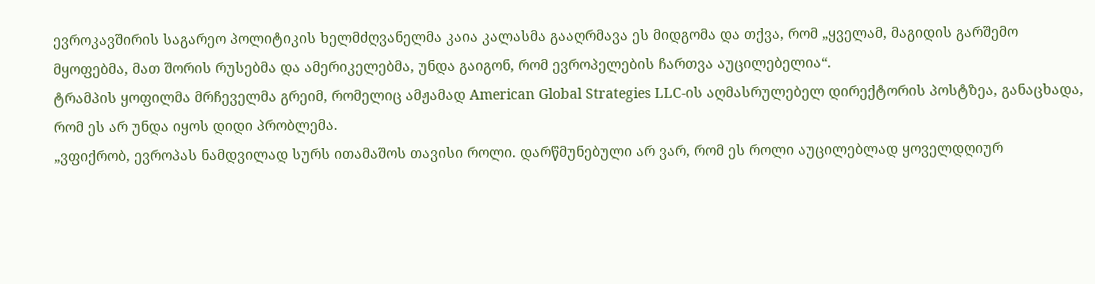ევროკავშირის საგარეო პოლიტიკის ხელმძღვანელმა კაია კალასმა გააღრმავა ეს მიდგომა და თქვა, რომ „ყველამ, მაგიდის გარშემო მყოფებმა, მათ შორის რუსებმა და ამერიკელებმა, უნდა გაიგონ, რომ ევროპელების ჩართვა აუცილებელია“.
ტრამპის ყოფილმა მრჩეველმა გრეიმ, რომელიც ამჟამად American Global Strategies LLC-ის აღმასრულებელ დირექტორის პოსტზეა, განაცხადა, რომ ეს არ უნდა იყოს დიდი პრობლემა.
„ვფიქრობ, ევროპას ნამდვილად სურს ითამაშოს თავისი როლი. დარწმუნებული არ ვარ, რომ ეს როლი აუცილებლად ყოველდღიურ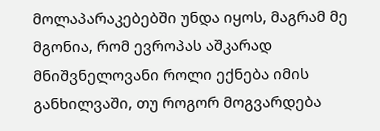მოლაპარაკებებში უნდა იყოს, მაგრამ მე მგონია, რომ ევროპას აშკარად მნიშვნელოვანი როლი ექნება იმის განხილვაში, თუ როგორ მოგვარდება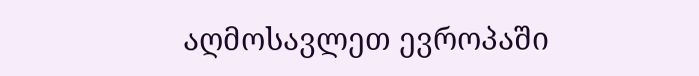აღმოსავლეთ ევროპაში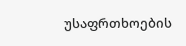უსაფრთხოების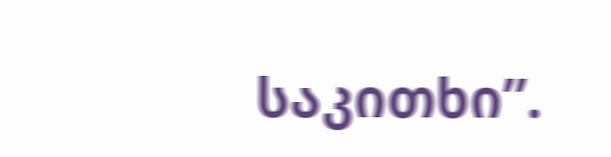საკითხი”.